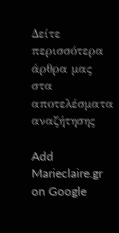Δείτε περισσότερα άρθρα μας στα αποτελέσματα αναζήτησης

Add Marieclaire.gr on Google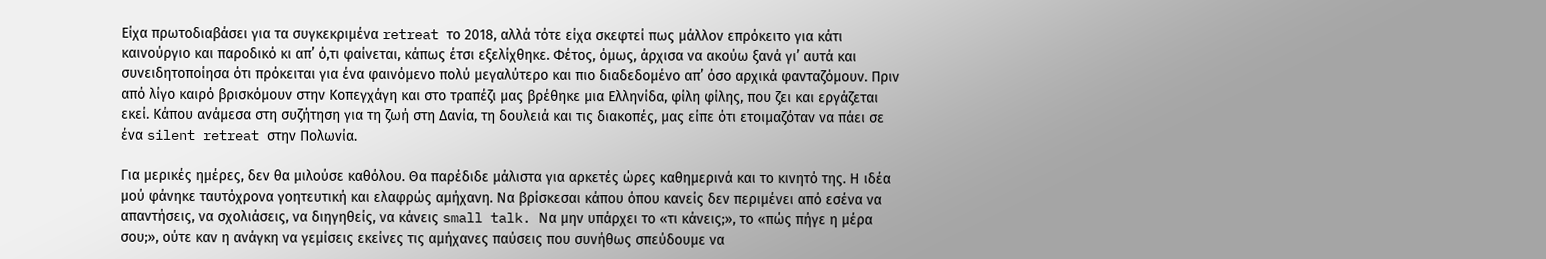Είχα πρωτοδιαβάσει για τα συγκεκριμένα retreat το 2018, αλλά τότε είχα σκεφτεί πως μάλλον επρόκειτο για κάτι καινούργιο και παροδικό κι απ’ ό,τι φαίνεται, κάπως έτσι εξελίχθηκε. Φέτος, όμως, άρχισα να ακούω ξανά γι’ αυτά και συνειδητοποίησα ότι πρόκειται για ένα φαινόμενο πολύ μεγαλύτερο και πιο διαδεδομένο απ’ όσο αρχικά φανταζόμουν. Πριν από λίγο καιρό βρισκόμουν στην Κοπεγχάγη και στο τραπέζι μας βρέθηκε μια Ελληνίδα, φίλη φίλης, που ζει και εργάζεται εκεί. Κάπου ανάμεσα στη συζήτηση για τη ζωή στη Δανία, τη δουλειά και τις διακοπές, μας είπε ότι ετοιμαζόταν να πάει σε ένα silent retreat στην Πολωνία.

Για μερικές ημέρες, δεν θα μιλούσε καθόλου. Θα παρέδιδε μάλιστα για αρκετές ώρες καθημερινά και το κινητό της. Η ιδέα μού φάνηκε ταυτόχρονα γοητευτική και ελαφρώς αμήχανη. Να βρίσκεσαι κάπου όπου κανείς δεν περιμένει από εσένα να απαντήσεις, να σχολιάσεις, να διηγηθείς, να κάνεις small talk. Να μην υπάρχει το «τι κάνεις;», το «πώς πήγε η μέρα σου;», ούτε καν η ανάγκη να γεμίσεις εκείνες τις αμήχανες παύσεις που συνήθως σπεύδουμε να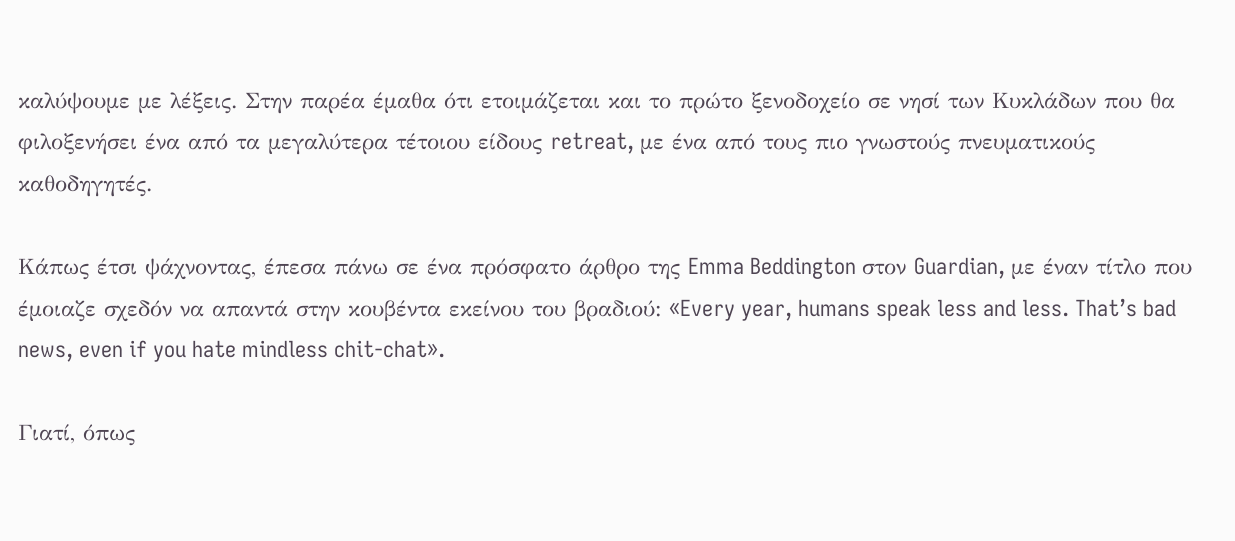καλύψουμε με λέξεις. Στην παρέα έμαθα ότι ετοιμάζεται και το πρώτο ξενοδοχείο σε νησί των Κυκλάδων που θα φιλοξενήσει ένα από τα μεγαλύτερα τέτοιου είδους retreat, με ένα από τους πιο γνωστούς πνευματικούς καθοδηγητές.

Κάπως έτσι ψάχνοντας, έπεσα πάνω σε ένα πρόσφατο άρθρο της Emma Beddington στον Guardian, με έναν τίτλο που έμοιαζε σχεδόν να απαντά στην κουβέντα εκείνου του βραδιού: «Every year, humans speak less and less. That’s bad news, even if you hate mindless chit-chat».

Γιατί, όπως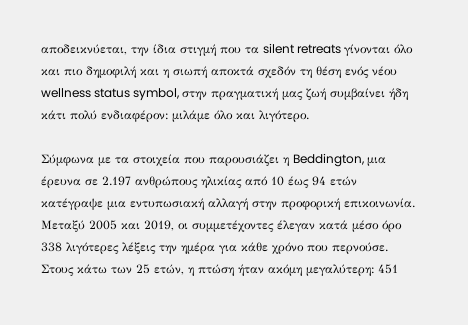αποδεικνύεται, την ίδια στιγμή που τα silent retreats γίνονται όλο και πιο δημοφιλή και η σιωπή αποκτά σχεδόν τη θέση ενός νέου wellness status symbol, στην πραγματική μας ζωή συμβαίνει ήδη κάτι πολύ ενδιαφέρον: μιλάμε όλο και λιγότερο.

Σύμφωνα με τα στοιχεία που παρουσιάζει η Beddington, μια έρευνα σε 2.197 ανθρώπους ηλικίας από 10 έως 94 ετών κατέγραψε μια εντυπωσιακή αλλαγή στην προφορική επικοινωνία. Μεταξύ 2005 και 2019, οι συμμετέχοντες έλεγαν κατά μέσο όρο 338 λιγότερες λέξεις την ημέρα για κάθε χρόνο που περνούσε. Στους κάτω των 25 ετών, η πτώση ήταν ακόμη μεγαλύτερη: 451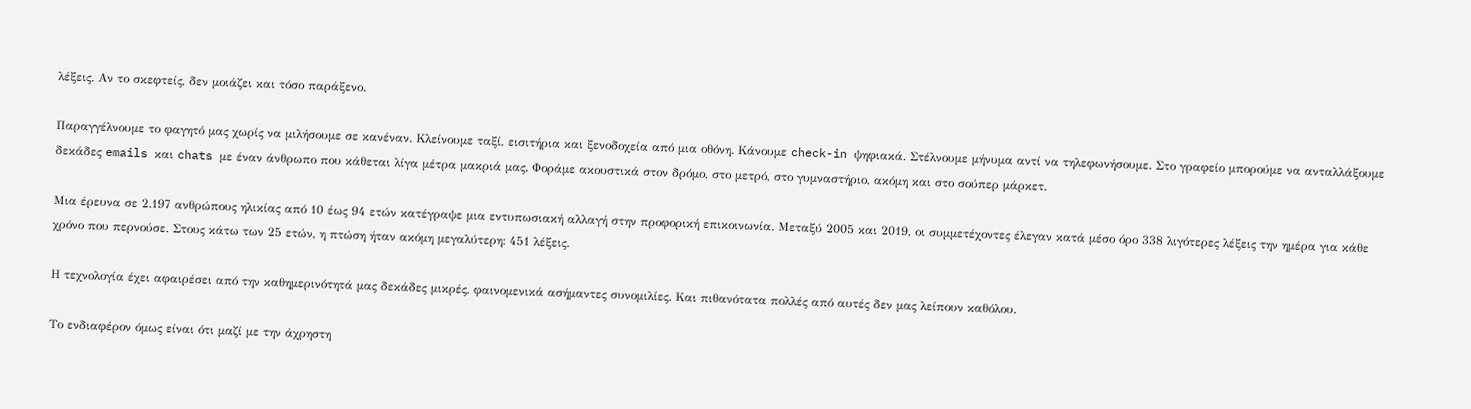λέξεις. Αν το σκεφτείς, δεν μοιάζει και τόσο παράξενο.

Παραγγέλνουμε το φαγητό μας χωρίς να μιλήσουμε σε κανέναν. Κλείνουμε ταξί, εισιτήρια και ξενοδοχεία από μια οθόνη. Κάνουμε check-in ψηφιακά. Στέλνουμε μήνυμα αντί να τηλεφωνήσουμε. Στο γραφείο μπορούμε να ανταλλάξουμε δεκάδες emails και chats με έναν άνθρωπο που κάθεται λίγα μέτρα μακριά μας. Φοράμε ακουστικά στον δρόμο, στο μετρό, στο γυμναστήριο, ακόμη και στο σούπερ μάρκετ.

Mια έρευνα σε 2.197 ανθρώπους ηλικίας από 10 έως 94 ετών κατέγραψε μια εντυπωσιακή αλλαγή στην προφορική επικοινωνία. Μεταξύ 2005 και 2019, οι συμμετέχοντες έλεγαν κατά μέσο όρο 338 λιγότερες λέξεις την ημέρα για κάθε χρόνο που περνούσε. Στους κάτω των 25 ετών, η πτώση ήταν ακόμη μεγαλύτερη: 451 λέξεις.

Η τεχνολογία έχει αφαιρέσει από την καθημερινότητά μας δεκάδες μικρές, φαινομενικά ασήμαντες συνομιλίες. Και πιθανότατα πολλές από αυτές δεν μας λείπουν καθόλου.

Το ενδιαφέρον όμως είναι ότι μαζί με την άχρηστη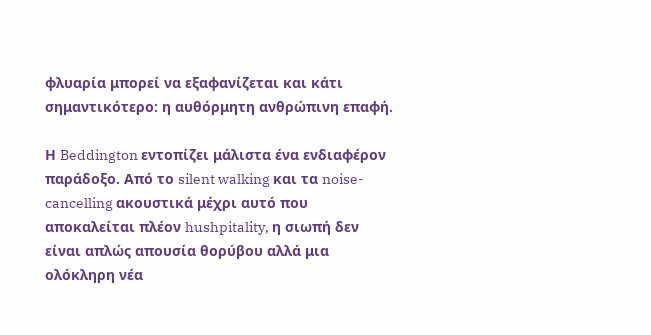φλυαρία μπορεί να εξαφανίζεται και κάτι σημαντικότερο: η αυθόρμητη ανθρώπινη επαφή.

Η Beddington εντοπίζει μάλιστα ένα ενδιαφέρον παράδοξο. Από το silent walking και τα noise-cancelling ακουστικά μέχρι αυτό που αποκαλείται πλέον hushpitality, η σιωπή δεν είναι απλώς απουσία θορύβου αλλά μια ολόκληρη νέα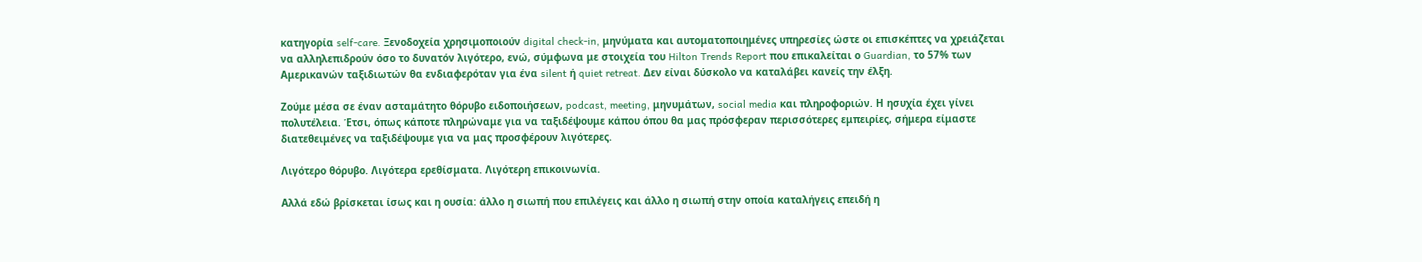κατηγορία self-care. Ξενοδοχεία χρησιμοποιούν digital check-in, μηνύματα και αυτοματοποιημένες υπηρεσίες ώστε οι επισκέπτες να χρειάζεται να αλληλεπιδρούν όσο το δυνατόν λιγότερο, ενώ, σύμφωνα με στοιχεία του Hilton Trends Report που επικαλείται ο Guardian, το 57% των Αμερικανών ταξιδιωτών θα ενδιαφερόταν για ένα silent ή quiet retreat. Δεν είναι δύσκολο να καταλάβει κανείς την έλξη.

Ζούμε μέσα σε έναν ασταμάτητο θόρυβο ειδοποιήσεων, podcast, meeting, μηνυμάτων, social media και πληροφοριών. Η ησυχία έχει γίνει πολυτέλεια. Έτσι, όπως κάποτε πληρώναμε για να ταξιδέψουμε κάπου όπου θα μας πρόσφεραν περισσότερες εμπειρίες, σήμερα είμαστε διατεθειμένες να ταξιδέψουμε για να μας προσφέρουν λιγότερες.

Λιγότερο θόρυβο. Λιγότερα ερεθίσματα. Λιγότερη επικοινωνία.

Αλλά εδώ βρίσκεται ίσως και η ουσία: άλλο η σιωπή που επιλέγεις και άλλο η σιωπή στην οποία καταλήγεις επειδή η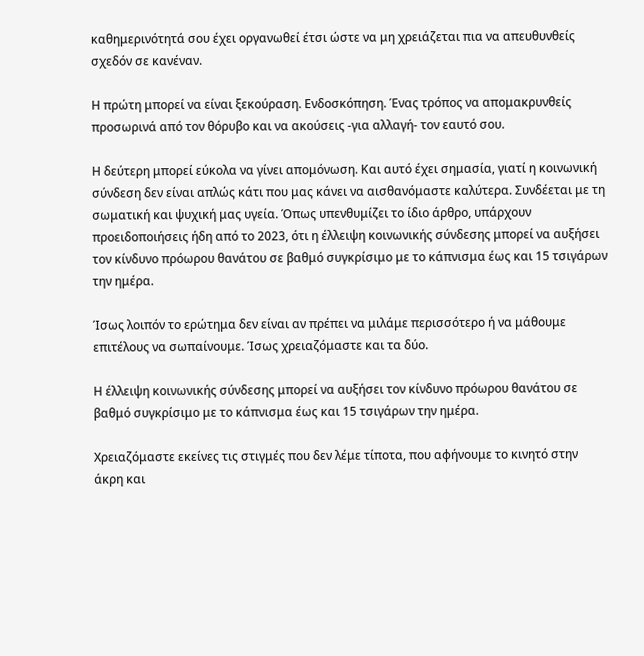καθημερινότητά σου έχει οργανωθεί έτσι ώστε να μη χρειάζεται πια να απευθυνθείς σχεδόν σε κανέναν.

Η πρώτη μπορεί να είναι ξεκούραση. Ενδοσκόπηση. Ένας τρόπος να απομακρυνθείς προσωρινά από τον θόρυβο και να ακούσεις -για αλλαγή- τον εαυτό σου.

Η δεύτερη μπορεί εύκολα να γίνει απομόνωση. Και αυτό έχει σημασία, γιατί η κοινωνική σύνδεση δεν είναι απλώς κάτι που μας κάνει να αισθανόμαστε καλύτερα. Συνδέεται με τη σωματική και ψυχική μας υγεία. Όπως υπενθυμίζει το ίδιο άρθρο, υπάρχουν προειδοποιήσεις ήδη από το 2023, ότι η έλλειψη κοινωνικής σύνδεσης μπορεί να αυξήσει τον κίνδυνο πρόωρου θανάτου σε βαθμό συγκρίσιμο με το κάπνισμα έως και 15 τσιγάρων την ημέρα.

Ίσως λοιπόν το ερώτημα δεν είναι αν πρέπει να μιλάμε περισσότερο ή να μάθουμε επιτέλους να σωπαίνουμε. Ίσως χρειαζόμαστε και τα δύο.

Η έλλειψη κοινωνικής σύνδεσης μπορεί να αυξήσει τον κίνδυνο πρόωρου θανάτου σε βαθμό συγκρίσιμο με το κάπνισμα έως και 15 τσιγάρων την ημέρα.

Χρειαζόμαστε εκείνες τις στιγμές που δεν λέμε τίποτα, που αφήνουμε το κινητό στην άκρη και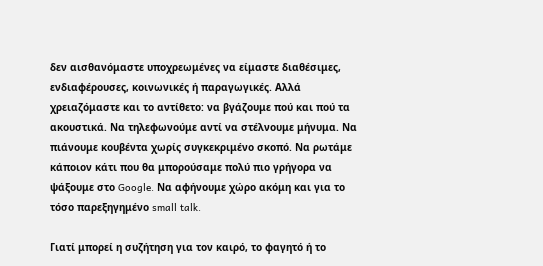δεν αισθανόμαστε υποχρεωμένες να είμαστε διαθέσιμες, ενδιαφέρουσες, κοινωνικές ή παραγωγικές. Αλλά χρειαζόμαστε και το αντίθετο: να βγάζουμε πού και πού τα ακουστικά. Να τηλεφωνούμε αντί να στέλνουμε μήνυμα. Να πιάνουμε κουβέντα χωρίς συγκεκριμένο σκοπό. Να ρωτάμε κάποιον κάτι που θα μπορούσαμε πολύ πιο γρήγορα να ψάξουμε στο Google. Να αφήνουμε χώρο ακόμη και για το τόσο παρεξηγημένο small talk.

Γιατί μπορεί η συζήτηση για τον καιρό, το φαγητό ή το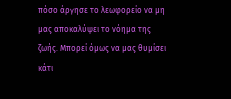πόσο άργησε το λεωφορείο να μη μας αποκαλύψει το νόημα της ζωής. Μπορεί όμως να μας θυμίσει κάτι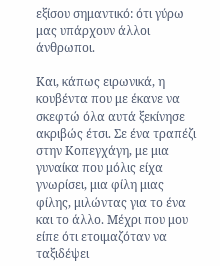εξίσου σημαντικό: ότι γύρω μας υπάρχουν άλλοι άνθρωποι.

Και, κάπως ειρωνικά, η κουβέντα που με έκανε να σκεφτώ όλα αυτά ξεκίνησε ακριβώς έτσι. Σε ένα τραπέζι στην Κοπεγχάγη, με μια γυναίκα που μόλις είχα γνωρίσει, μια φίλη μιας φίλης, μιλώντας για το ένα και το άλλο. Μέχρι που μου είπε ότι ετοιμαζόταν να ταξιδέψει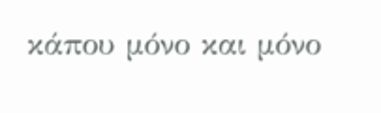κάπου μόνο και μόνο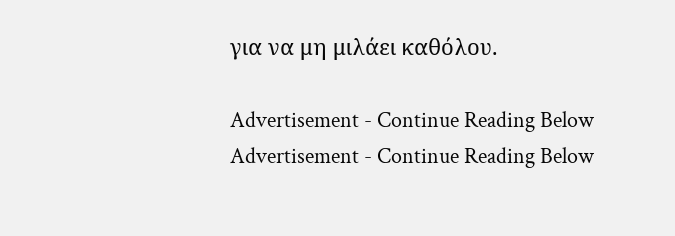για να μη μιλάει καθόλου.

Advertisement - Continue Reading Below
Advertisement - Continue Reading Below